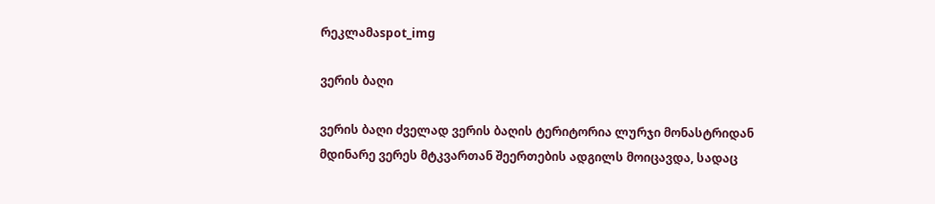რეკლამაspot_img

ვერის ბაღი

ვერის ბაღი ძველად ვერის ბაღის ტერიტორია ლურჯი მონასტრიდან მდინარე ვერეს მტკვართან შეერთების ადგილს მოიცავდა, სადაც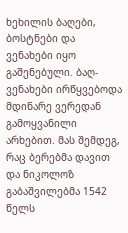ხეხილის ბაღები, ბოსტნები და ვენახები იყო გაშენებული. ბაღ-ვენახები ირწყვებოდა მდინარე ვერედან გამოყვანილი არხებით. მას შემდეგ, რაც ბერებმა დავით და ნიკოლოზ გაბაშვილებმა 1542 წელს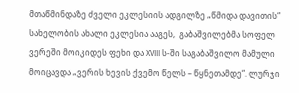მთაწმინდაზე ძველი ეკლესიის ადგილზე „წმიდა დავითის“ სახელობის ახალი ეკლესია ააგეს,  გაბაშვილებმა სოფელ ვერეში მოიკიდეს ფეხი და XVIII ს-ში საგაბაშვილო მამული მოიცავდა „ვერის ხევის ქვემო წელს – წყნეთამდე“. ლურჯი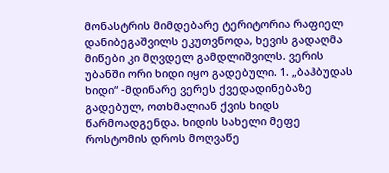მონასტრის მიმდებარე ტერიტორია რაფიელ დანიბეგაშვილს ეკუთვნოდა, ხევის გადაღმა მიწები კი მღვდელ გამდლიშვილს. ვერის უბანში ორი ხიდი იყო გადებული. 1. „ბაჰბუდას ხიდი“ -მდინარე ვერეს ქვედადინებაზე გადებულ, ოთხმალიან ქვის ხიდს წარმოადგენდა. ხიდის სახელი მეფე როსტომის დროს მოღვაწე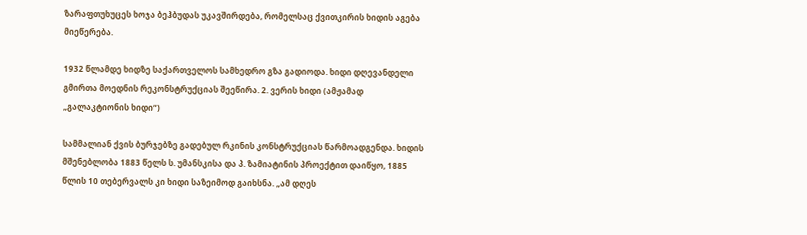ზარაფთუხუცეს ხოჯა ბეჰბუდას უკავშირდება, რომელსაც ქვითკირის ხიდის აგება მიეწერება.

1932 წლამდე ხიდზე საქართველოს სამხედრო გზა გადიოდა. ხიდი დღევანდელი გმირთა მოედნის რეკონსტრუქციას შეეწირა. 2. ვერის ხიდი (ამჟამად „გალაკტიონის ხიდი“)

სამმალიან ქვის ბურჯებზე გადებულ რკინის კონსტრუქციას წარმოადგენდა. ხიდის მშენებლობა 1883 წელს ს. უმანსკისა და პ. ზამიატინის პროექტით დაიწყო, 1885 წლის 10 თებერვალს კი ხიდი საზეიმოდ გაიხსნა. „ამ დღეს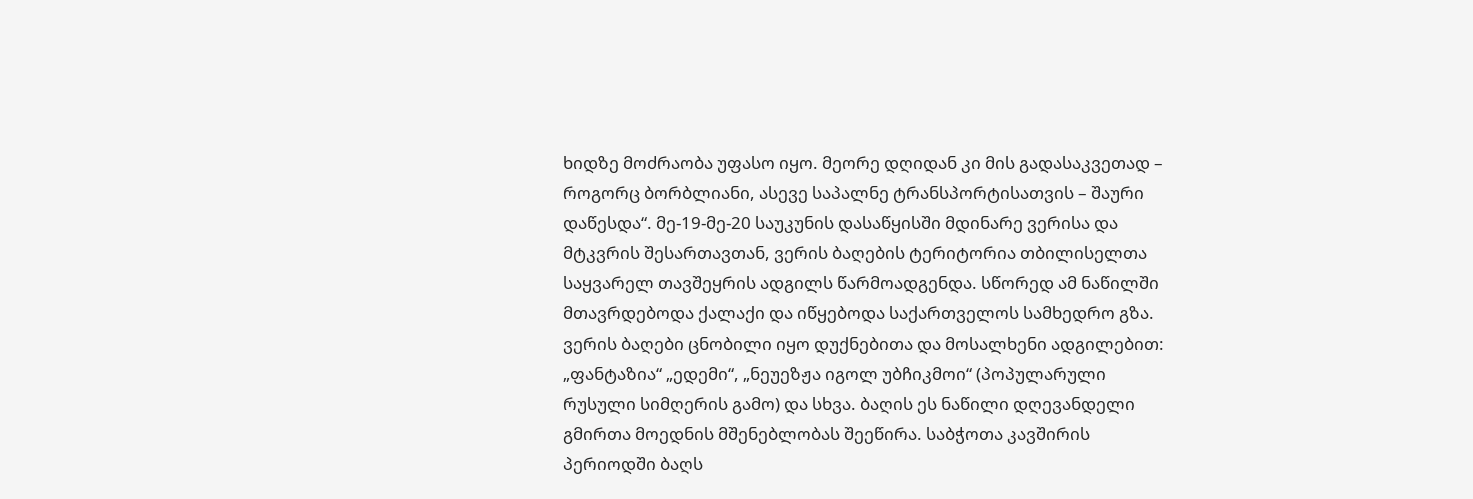ხიდზე მოძრაობა უფასო იყო. მეორე დღიდან კი მის გადასაკვეთად – როგორც ბორბლიანი, ასევე საპალნე ტრანსპორტისათვის – შაური დაწესდა“. მე-19-მე-20 საუკუნის დასაწყისში მდინარე ვერისა და მტკვრის შესართავთან, ვერის ბაღების ტერიტორია თბილისელთა საყვარელ თავშეყრის ადგილს წარმოადგენდა. სწორედ ამ ნაწილში მთავრდებოდა ქალაქი და იწყებოდა საქართველოს სამხედრო გზა. ვერის ბაღები ცნობილი იყო დუქნებითა და მოსალხენი ადგილებით: „ფანტაზია“ „ედემი“, „ნეუეზჟა იგოლ უბჩიკმოი“ (პოპულარული რუსული სიმღერის გამო) და სხვა. ბაღის ეს ნაწილი დღევანდელი გმირთა მოედნის მშენებლობას შეეწირა. საბჭოთა კავშირის პერიოდში ბაღს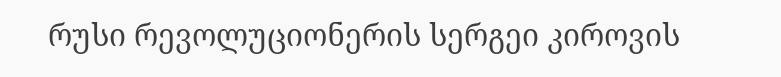რუსი რევოლუციონერის სერგეი კიროვის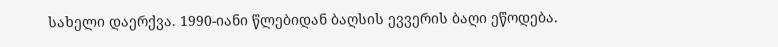სახელი დაერქვა. 1990-იანი წლებიდან ბაღსის ევვერის ბაღი ეწოდება.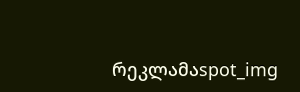რეკლამაspot_img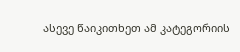ასევე წაიკითხეთ ამ კატეგორიის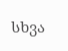სხვა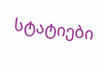სტატიები